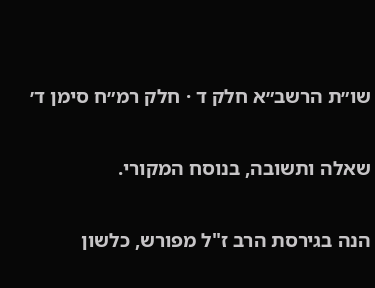שו״ת הרשב״א חלק ד · חלק רמ״ח סימן ד׳

שאלה ותשובה, בנוסח המקורי.

הנה בגירסת הרב ז"ל מפורש, כלשון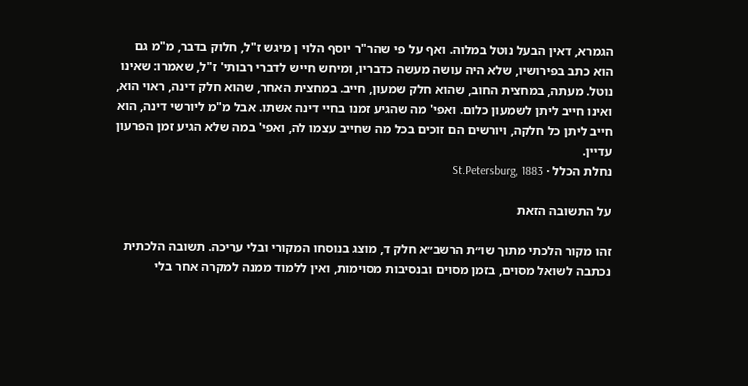הגמרא, דאין הבעל נוטל במלוה. ואף על פי שהר"ר יוסף הלוי ן מיגש ז"ל, חלוק בדבר, מ"מ גם הוא כתב בפירושיו, שלא היה עושה מעשה כדבריו, ומיחש חייש לדברי רבותי' ז"ל, שאמרו: שאינו נוטל. מעתה, במחצית החוב, שהוא חלק שמעון, חייב. במחצית האחר, שהוא חלק דינה, ראוי הוא, ואינו חייב ליתן לשמעון כלום. ואפי' מה שהגיע זמנו בחיי דינה אשתו. אבל מ"מ ליורשי דינה, הוא חייב ליתן כל חלקה, ויורשים הם זוכים בכל מה שחייב עצמו לה, ואפי' במה שלא הגיע זמן הפרעון עדיין.
נחלת הכלל · St.Petersburg, 1883

על התשובה הזאת

זהו מקור הלכתי מתוך שו״ת הרשב״א חלק ד, מוצג בנוסחו המקורי ובלי עריכה. תשובה הלכתית נכתבה לשואל מסוים, בזמן מסוים ובנסיבות מסוימות, ואין ללמוד ממנה למקרה אחר בלי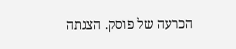הכרעה של פוסק. הצגתה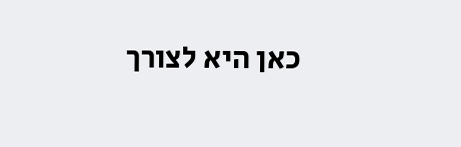כאן היא לצורך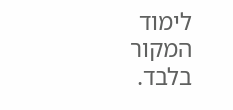לימוד המקור בלבד.